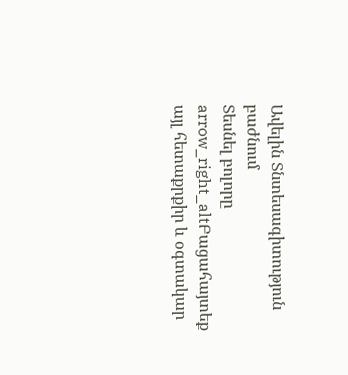Ավելին Տնտեսագիտություն բաժնում
Տեսնել բոլորը arrow_right_altԲացահայտեք այլ հետաքրքիր և օգտակար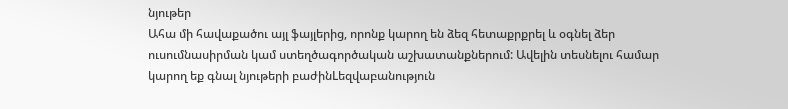նյութեր
Ահա մի հավաքածու այլ ֆայլերից, որոնք կարող են ձեզ հետաքրքրել և օգնել ձեր ուսումնասիրման կամ ստեղծագործական աշխատանքներում: Ավելին տեսնելու համար կարող եք գնալ նյութերի բաժինLեզվաբանություն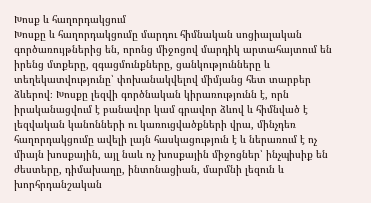Խոսք և հաղորդակցում
Խոսքը և հաղորդակցումը մարդու հիմնական սոցիալական գործառույթներից են, որոնց միջոցով մարդիկ արտահայտում են իրենց մտքերը, զգացմունքները, ցանկությունները և տեղեկատվությունը՝ փոխանակվելով միմյանց հետ տարբեր ձևերով։ Խոսքը լեզվի գործնական կիրառությունն է, որն իրականացվում է բանավոր կամ գրավոր ձևով և հիմնված է լեզվական կանոնների ու կառուցվածքների վրա, մինչդեռ հաղորդակցումը ավելի լայն հասկացություն է և ներառում է ոչ միայն խոսքային, այլ նաև ոչ խոսքային միջոցներ՝ ինչպիսիք են ժեստերը, դիմախաղը, ինտոնացիան, մարմնի լեզուն և խորհրդանշական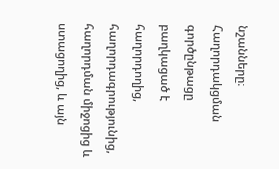նշանները։ Հաղորդակցման գործընթացը բաղկացած է հաղորդողից, հաղորդագրությունից, հաղորդման միջոցից և ստացողից, և այն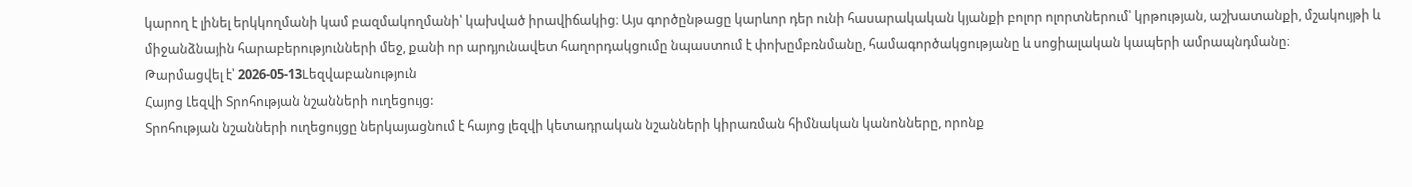կարող է լինել երկկողմանի կամ բազմակողմանի՝ կախված իրավիճակից։ Այս գործընթացը կարևոր դեր ունի հասարակական կյանքի բոլոր ոլորտներում՝ կրթության, աշխատանքի, մշակույթի և միջանձնային հարաբերությունների մեջ, քանի որ արդյունավետ հաղորդակցումը նպաստում է փոխըմբռնմանը, համագործակցությանը և սոցիալական կապերի ամրապնդմանը։
Թարմացվել է՝ 2026-05-13Lեզվաբանություն
Հայոց Լեզվի Տրոհության նշանների ուղեցույց:
Տրոհության նշանների ուղեցույցը ներկայացնում է հայոց լեզվի կետադրական նշանների կիրառման հիմնական կանոնները, որոնք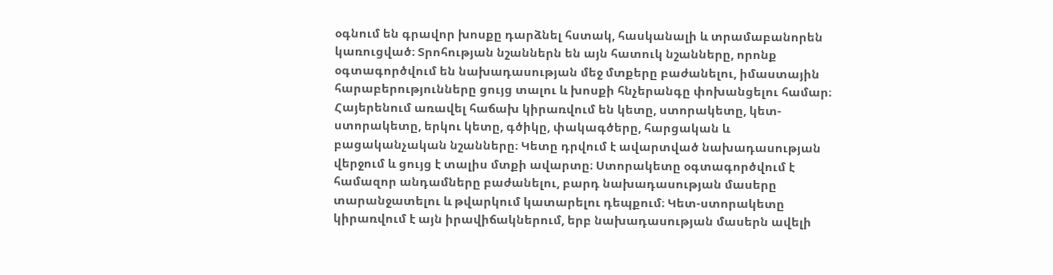օգնում են գրավոր խոսքը դարձնել հստակ, հասկանալի և տրամաբանորեն կառուցված։ Տրոհության նշաններն են այն հատուկ նշանները, որոնք օգտագործվում են նախադասության մեջ մտքերը բաժանելու, իմաստային հարաբերությունները ցույց տալու և խոսքի հնչերանգը փոխանցելու համար։ Հայերենում առավել հաճախ կիրառվում են կետը, ստորակետը, կետ-ստորակետը, երկու կետը, գծիկը, փակագծերը, հարցական և բացականչական նշանները։ Կետը դրվում է ավարտված նախադասության վերջում և ցույց է տալիս մտքի ավարտը։ Ստորակետը օգտագործվում է համազոր անդամները բաժանելու, բարդ նախադասության մասերը տարանջատելու և թվարկում կատարելու դեպքում։ Կետ-ստորակետը կիրառվում է այն իրավիճակներում, երբ նախադասության մասերն ավելի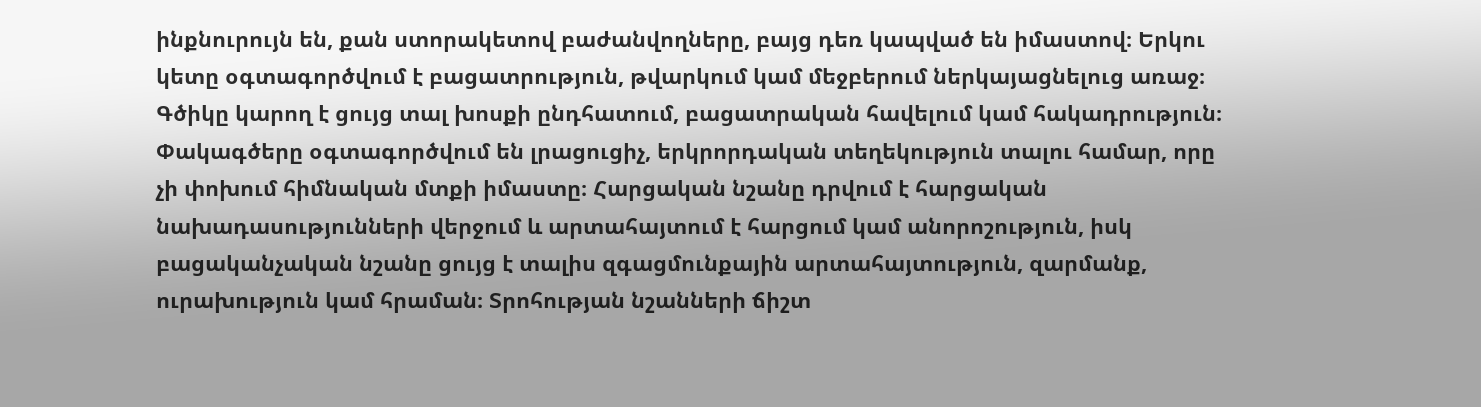ինքնուրույն են, քան ստորակետով բաժանվողները, բայց դեռ կապված են իմաստով։ Երկու կետը օգտագործվում է բացատրություն, թվարկում կամ մեջբերում ներկայացնելուց առաջ։ Գծիկը կարող է ցույց տալ խոսքի ընդհատում, բացատրական հավելում կամ հակադրություն։ Փակագծերը օգտագործվում են լրացուցիչ, երկրորդական տեղեկություն տալու համար, որը չի փոխում հիմնական մտքի իմաստը։ Հարցական նշանը դրվում է հարցական նախադասությունների վերջում և արտահայտում է հարցում կամ անորոշություն, իսկ բացականչական նշանը ցույց է տալիս զգացմունքային արտահայտություն, զարմանք, ուրախություն կամ հրաման։ Տրոհության նշանների ճիշտ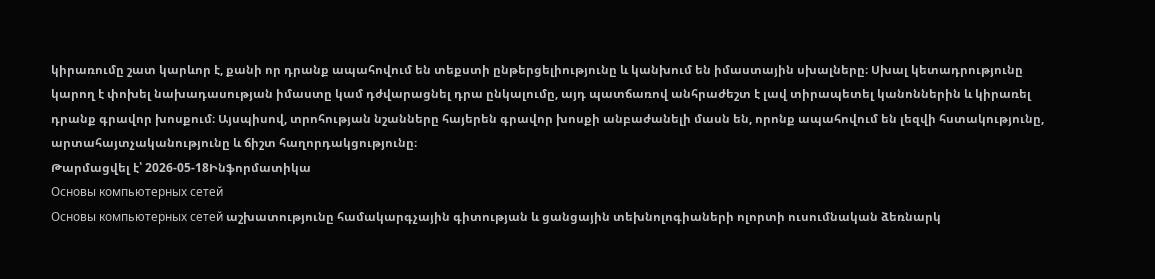կիրառումը շատ կարևոր է, քանի որ դրանք ապահովում են տեքստի ընթերցելիությունը և կանխում են իմաստային սխալները։ Սխալ կետադրությունը կարող է փոխել նախադասության իմաստը կամ դժվարացնել դրա ընկալումը, այդ պատճառով անհրաժեշտ է լավ տիրապետել կանոններին և կիրառել դրանք գրավոր խոսքում։ Այսպիսով, տրոհության նշանները հայերեն գրավոր խոսքի անբաժանելի մասն են, որոնք ապահովում են լեզվի հստակությունը, արտահայտչականությունը և ճիշտ հաղորդակցությունը։
Թարմացվել է՝ 2026-05-18Ինֆորմատիկա
Основы компьютерных сетей
Основы компьютерных сетей աշխատությունը համակարգչային գիտության և ցանցային տեխնոլոգիաների ոլորտի ուսումնական ձեռնարկ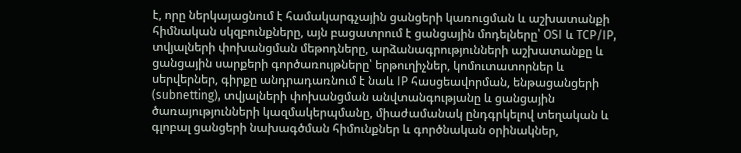է, որը ներկայացնում է համակարգչային ցանցերի կառուցման և աշխատանքի հիմնական սկզբունքները, այն բացատրում է ցանցային մոդելները՝ OSI և TCP/IP, տվյալների փոխանցման մեթոդները, արձանագրությունների աշխատանքը և ցանցային սարքերի գործառույթները՝ երթուղիչներ, կոմուտատորներ և սերվերներ, գիրքը անդրադառնում է նաև IP հասցեավորման, ենթացանցերի (subnetting), տվյալների փոխանցման անվտանգությանը և ցանցային ծառայությունների կազմակերպմանը, միաժամանակ ընդգրկելով տեղական և գլոբալ ցանցերի նախագծման հիմունքներ և գործնական օրինակներ,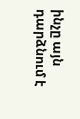ինչը այն դարձնում է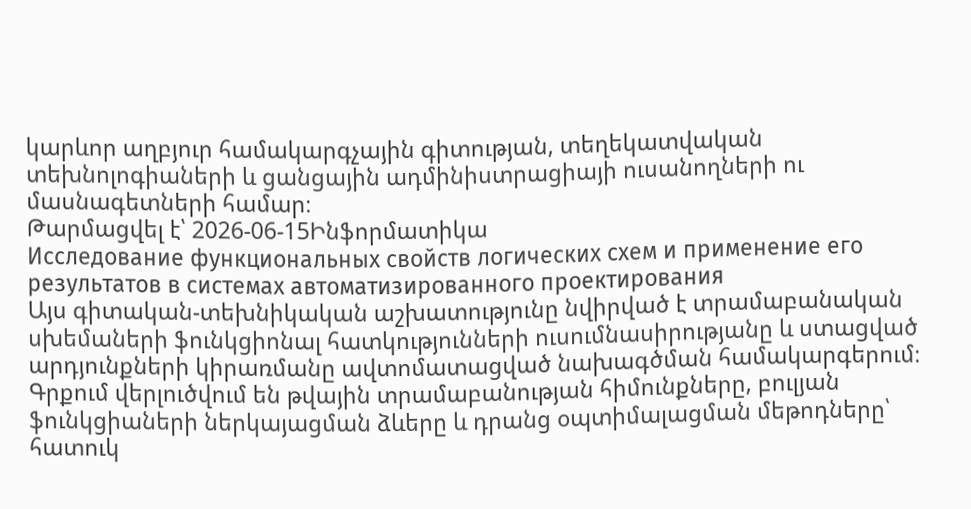կարևոր աղբյուր համակարգչային գիտության, տեղեկատվական տեխնոլոգիաների և ցանցային ադմինիստրացիայի ուսանողների ու մասնագետների համար։
Թարմացվել է՝ 2026-06-15Ինֆորմատիկա
Исследование функциональных свойств логических схем и применение его результатов в системах автоматизированного проектирования
Այս գիտական-տեխնիկական աշխատությունը նվիրված է տրամաբանական սխեմաների ֆունկցիոնալ հատկությունների ուսումնասիրությանը և ստացված արդյունքների կիրառմանը ավտոմատացված նախագծման համակարգերում։ Գրքում վերլուծվում են թվային տրամաբանության հիմունքները, բուլյան ֆունկցիաների ներկայացման ձևերը և դրանց օպտիմալացման մեթոդները՝ հատուկ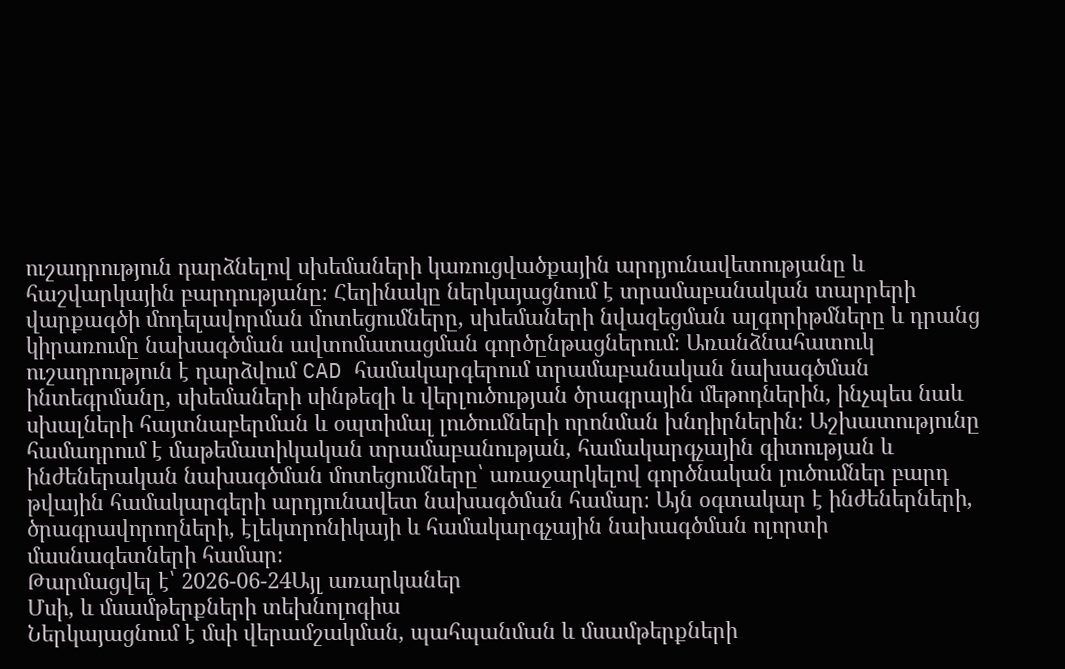ուշադրություն դարձնելով սխեմաների կառուցվածքային արդյունավետությանը և հաշվարկային բարդությանը։ Հեղինակը ներկայացնում է տրամաբանական տարրերի վարքագծի մոդելավորման մոտեցումները, սխեմաների նվազեցման ալգորիթմները և դրանց կիրառումը նախագծման ավտոմատացման գործընթացներում։ Առանձնահատուկ ուշադրություն է դարձվում CAD համակարգերում տրամաբանական նախագծման ինտեգրմանը, սխեմաների սինթեզի և վերլուծության ծրագրային մեթոդներին, ինչպես նաև սխալների հայտնաբերման և օպտիմալ լուծումների որոնման խնդիրներին։ Աշխատությունը համադրում է մաթեմատիկական տրամաբանության, համակարգչային գիտության և ինժեներական նախագծման մոտեցումները՝ առաջարկելով գործնական լուծումներ բարդ թվային համակարգերի արդյունավետ նախագծման համար։ Այն օգտակար է ինժեներների, ծրագրավորողների, էլեկտրոնիկայի և համակարգչային նախագծման ոլորտի մասնագետների համար։
Թարմացվել է՝ 2026-06-24Այլ առարկաներ
Մսի, և մսամթերքների տեխնոլոգիա
Ներկայացնում է մսի վերամշակման, պահպանման և մսամթերքների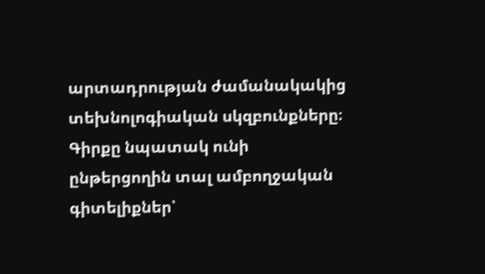արտադրության ժամանակակից տեխնոլոգիական սկզբունքները։ Գիրքը նպատակ ունի ընթերցողին տալ ամբողջական գիտելիքներ՝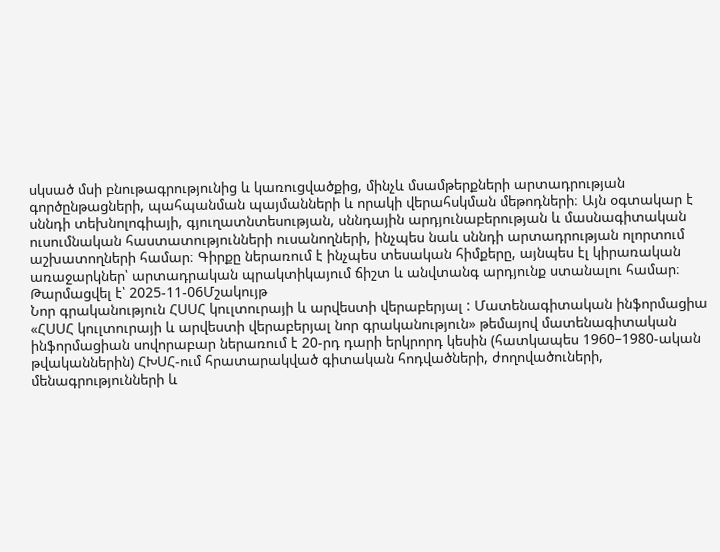սկսած մսի բնութագրությունից և կառուցվածքից, մինչև մսամթերքների արտադրության գործընթացների, պահպանման պայմանների և որակի վերահսկման մեթոդների։ Այն օգտակար է սննդի տեխնոլոգիայի, գյուղատնտեսության, սննդային արդյունաբերության և մասնագիտական ուսումնական հաստատությունների ուսանողների, ինչպես նաև սննդի արտադրության ոլորտում աշխատողների համար։ Գիրքը ներառում է ինչպես տեսական հիմքերը, այնպես էլ կիրառական առաջարկներ՝ արտադրական պրակտիկայում ճիշտ և անվտանգ արդյունք ստանալու համար։
Թարմացվել է՝ 2025-11-06Մշակույթ
Նոր գրականություն ՀՍՍՀ կուլտուրայի և արվեստի վերաբերյալ : Մատենագիտական ինֆորմացիա
«ՀՍՍՀ կուլտուրայի և արվեստի վերաբերյալ նոր գրականություն» թեմայով մատենագիտական ինֆորմացիան սովորաբար ներառում է 20-րդ դարի երկրորդ կեսին (հատկապես 1960–1980-ական թվականներին) ՀԽՍՀ-ում հրատարակված գիտական հոդվածների, ժողովածուների, մենագրությունների և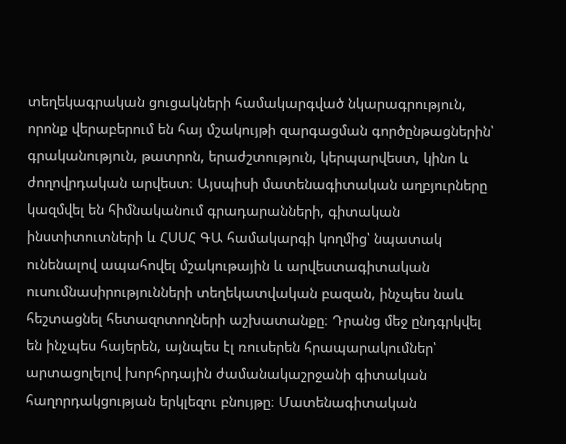տեղեկագրական ցուցակների համակարգված նկարագրություն, որոնք վերաբերում են հայ մշակույթի զարգացման գործընթացներին՝ գրականություն, թատրոն, երաժշտություն, կերպարվեստ, կինո և ժողովրդական արվեստ։ Այսպիսի մատենագիտական աղբյուրները կազմվել են հիմնականում գրադարանների, գիտական ինստիտուտների և ՀՍՍՀ ԳԱ համակարգի կողմից՝ նպատակ ունենալով ապահովել մշակութային և արվեստագիտական ուսումնասիրությունների տեղեկատվական բազան, ինչպես նաև հեշտացնել հետազոտողների աշխատանքը։ Դրանց մեջ ընդգրկվել են ինչպես հայերեն, այնպես էլ ռուսերեն հրապարակումներ՝ արտացոլելով խորհրդային ժամանակաշրջանի գիտական հաղորդակցության երկլեզու բնույթը։ Մատենագիտական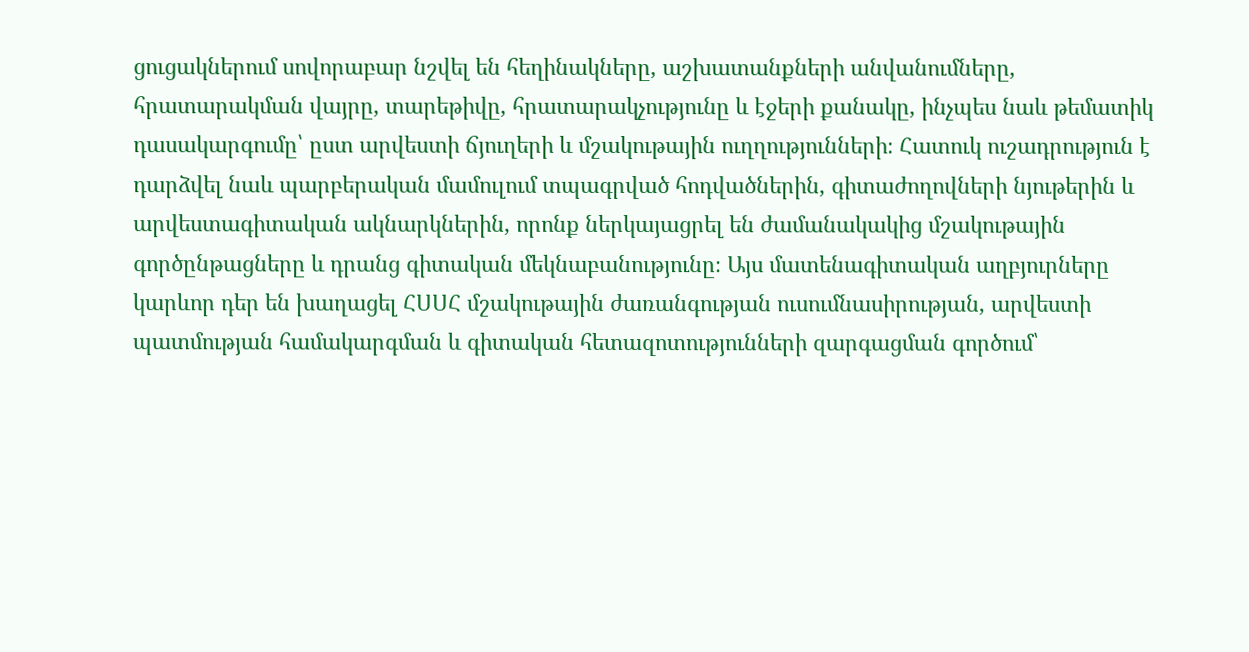ցուցակներում սովորաբար նշվել են հեղինակները, աշխատանքների անվանումները, հրատարակման վայրը, տարեթիվը, հրատարակչությունը և էջերի քանակը, ինչպես նաև թեմատիկ դասակարգումը՝ ըստ արվեստի ճյուղերի և մշակութային ուղղությունների։ Հատուկ ուշադրություն է դարձվել նաև պարբերական մամուլում տպագրված հոդվածներին, գիտաժողովների նյութերին և արվեստագիտական ակնարկներին, որոնք ներկայացրել են ժամանակակից մշակութային գործընթացները և դրանց գիտական մեկնաբանությունը։ Այս մատենագիտական աղբյուրները կարևոր դեր են խաղացել ՀՍՍՀ մշակութային ժառանգության ուսումնասիրության, արվեստի պատմության համակարգման և գիտական հետազոտությունների զարգացման գործում՝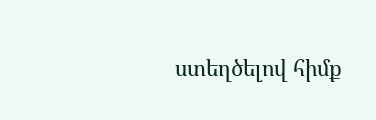ստեղծելով հիմք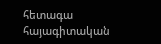հետագա հայագիտական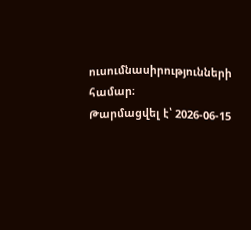ուսումնասիրությունների համար։
Թարմացվել է՝ 2026-06-15